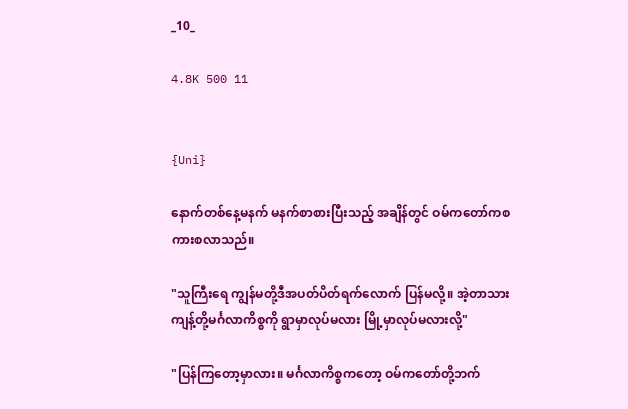_10_

4.8K 500 11


{Uni}

နောက်တစ်နေ့မနက် မနက်စာစားပြီးသည့် အချိန်တွင် ဝမ်ကတော်ကစကားစလာသည်။

"သူကြီးရေ ကျွန်မတို့ဒီအပတ်ပိတ်ရက်လောက် ပြန်မလို့။ အဲ့တာသားကျန့်တို့မင်္ဂလာကိစ္စကို ရွာမှာလုပ်မလား မြို့မှာလုပ်မလားလို့"

"ပြန်ကြတော့မှာလား။ မင်္ဂလာကိစ္စကတော့ ဝမ်ကတော်တို့ဘက်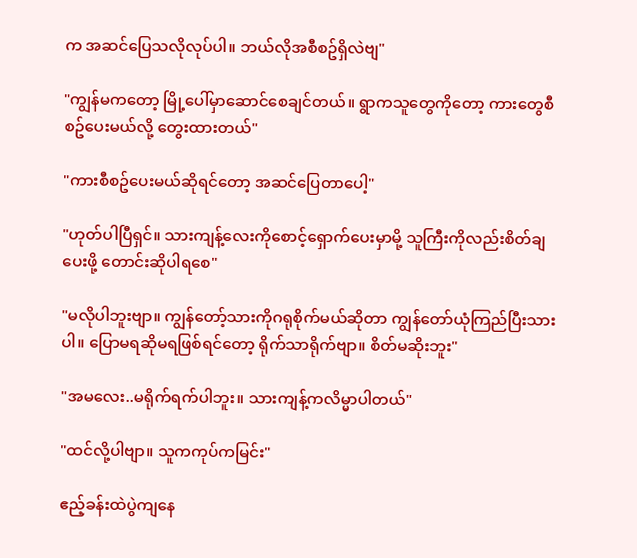က အဆင်ပြေသလိုလုပ်ပါ။ ဘယ်လိုအစီစဥ်ရှိလဲဗျ"

"ကျွန်မကတော့ မြို့ပေါ်မှာဆောင်စေချင်တယ်။ ရွာကသူတွေကိုတော့ ကားတွေစီစဥ်ပေးမယ်လို့ တွေးထားတယ်"

"ကားစီစဥ်ပေးမယ်ဆိုရင်တော့ အဆင်ပြေတာပေါ့"

"ဟုတ်ပါပြီရှင်။ သားကျန့်လေးကိုစောင့်ရှောက်ပေးမှာမို့ သူကြီးကိုလည်းစိတ်ချပေးဖို့ တောင်းဆိုပါရစေ"

"မလိုပါဘူးဗျာ။ ကျွန်တော့်သားကိုဂရုစိုက်မယ်ဆိုတာ ကျွန်တော်ယုံကြည်ပြီးသားပါ။ ပြောမရဆိုမရဖြစ်ရင်တော့ ရိုက်သာရိုက်ဗျာ။ စိတ်မဆိုးဘူး"

"အမလေး..မရိုက်ရက်ပါဘူး။ သားကျန့်ကလိမ္မာပါတယ်"

"ထင်လို့ပါဗျာ။ သူကကုပ်ကမြင်း"

ဧည့်ခန်းထဲပွဲကျနေ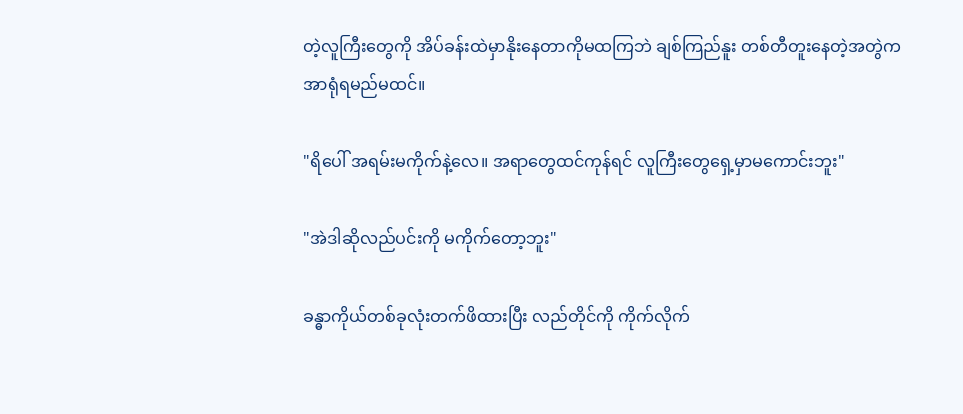တဲ့လူကြီးတွေကို အိပ်ခန်းထဲမှာနိုးနေတာကိုမထကြဘဲ ချစ်ကြည်နူး တစ်တီတူးနေတဲ့အတွဲက အာရုံရမည်မထင်။

"ရိပေါ် အရမ်းမကိုက်နဲ့လေ။ အရာတွေထင်ကုန်ရင် လူကြီးတွေရှေ့မှာမကောင်းဘူး"

"အဲဒါဆိုလည်ပင်းကို မကိုက်တော့ဘူး"

ခန္ဓာကိုယ်တစ်ခုလုံးတက်ဖိထားပြီး လည်တိုင်ကို ကိုက်လိုက်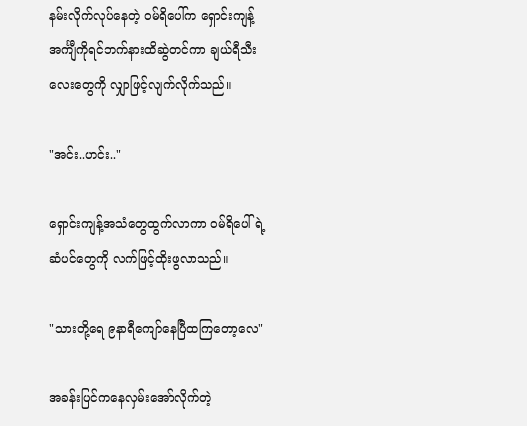နမ်းလိုက်လုပ်နေတဲ့ ဝမ်ရိပေါ်က ရှောင်းကျန့်အင်္ကျီကိုရင်ဘက်နားထိဆွဲတင်ကာ ချယ်ရီသီးလေးတွေကို လျှာဖြင့်လျက်လိုက်သည်။

"အင်း..ဟင်း.."

ရှောင်းကျန့်အသံတွေထွက်လာကာ ဝမ်ရိပေါ်ရဲ့ ဆံပင်တွေကို လက်ဖြင့်ထိုးဖွလာသည်။

"သားတို့ရေ ၉နာရီကျော်နေပြီထကြတော့လေ"

အခန်းပြင်ကနေလှမ်းအော်လိုက်တဲ့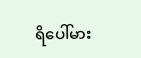ရိပေါ်မား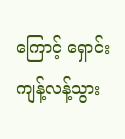ကြောင့် ရှောင်းကျန့်လန့်သွား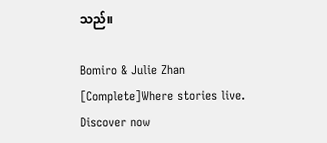သည်။

Bomiro & Julie Zhan [Complete]Where stories live. Discover now